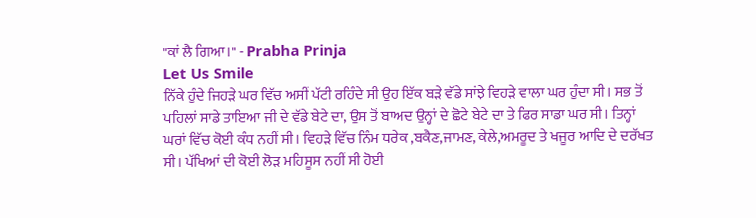"ਕਾਂ ਲੈ ਗਿਆ।" - Prabha Prinja
Let Us Smile
ਨਿੱਕੇ ਹੁੰਦੇ ਜਿਹੜੇ ਘਰ ਵਿੱਚ ਅਸੀਂ ਪੱਟੀ ਰਹਿੰਦੇ ਸੀ ਉਹ ਇੱਕ ਬੜੇ ਵੱਡੇ ਸਾਂਝੇ ਵਿਹੜੇ ਵਾਲਾ ਘਰ ਹੁੰਦਾ ਸੀ। ਸਭ ਤੋਂ ਪਹਿਲਾਂ ਸਾਡੇ ਤਾਇਆ ਜੀ ਦੇ ਵੱਡੇ ਬੇਟੇ ਦਾ, ਉਸ ਤੋਂ ਬਾਅਦ ਉਨ੍ਹਾਂ ਦੇ ਛੋਟੇ ਬੇਟੇ ਦਾ ਤੇ ਫਿਰ ਸਾਡਾ ਘਰ ਸੀ। ਤਿਨ੍ਹਾਂ ਘਰਾਂ ਵਿੱਚ ਕੋਈ ਕੰਧ ਨਹੀਂ ਸੀ। ਵਿਹੜੇ ਵਿੱਚ ਨਿੰਮ ਧਰੇਕ ,ਬਕੈਣ,ਜਾਮਣ, ਕੇਲੇ,ਅਮਰੂਦ ਤੇ ਖਜੂਰ ਆਦਿ ਦੇ ਦਰੱਖਤ ਸੀ। ਪੱਖਿਆਂ ਦੀ ਕੋਈ ਲੋੜ ਮਹਿਸੂਸ ਨਹੀਂ ਸੀ ਹੋਈ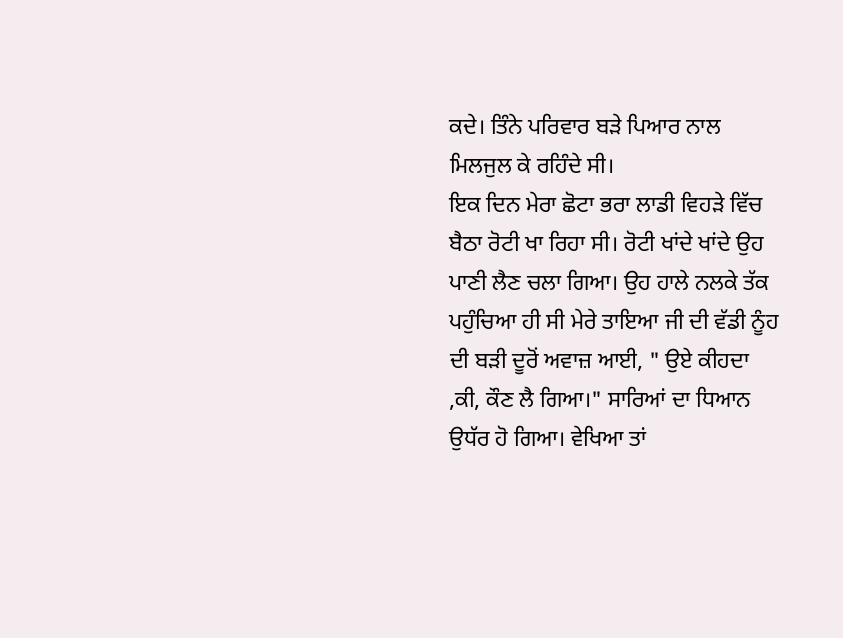ਕਦੇ। ਤਿੰਨੇ ਪਰਿਵਾਰ ਬੜੇ ਪਿਆਰ ਨਾਲ ਮਿਲਜੁਲ ਕੇ ਰਹਿੰਦੇ ਸੀ।
ਇਕ ਦਿਨ ਮੇਰਾ ਛੋਟਾ ਭਰਾ ਲਾਡੀ ਵਿਹੜੇ ਵਿੱਚ ਬੈਠਾ ਰੋਟੀ ਖਾ ਰਿਹਾ ਸੀ। ਰੋਟੀ ਖਾਂਦੇ ਖਾਂਦੇ ਉਹ ਪਾਣੀ ਲੈਣ ਚਲਾ ਗਿਆ। ਉਹ ਹਾਲੇ ਨਲਕੇ ਤੱਕ ਪਹੁੰਚਿਆ ਹੀ ਸੀ ਮੇਰੇ ਤਾਇਆ ਜੀ ਦੀ ਵੱਡੀ ਨੂੰਹ ਦੀ ਬੜੀ ਦੂਰੋਂ ਅਵਾਜ਼ ਆਈ, " ਉਏ ਕੀਹਦਾ ,ਕੀ, ਕੌਣ ਲੈ ਗਿਆ।" ਸਾਰਿਆਂ ਦਾ ਧਿਆਨ ਉਧੱਰ ਹੋ ਗਿਆ। ਵੇਖਿਆ ਤਾਂ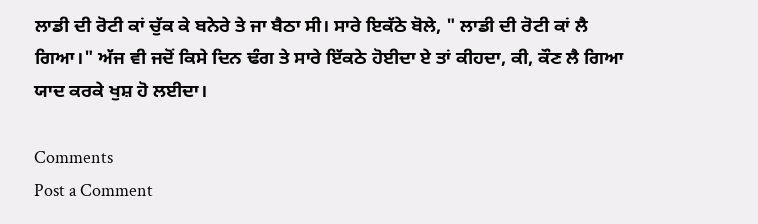ਲਾਡੀ ਦੀ ਰੋਟੀ ਕਾਂ ਚੁੱਕ ਕੇ ਬਨੇਰੇ ਤੇ ਜਾ ਬੈਠਾ ਸੀ। ਸਾਰੇ ਇਕੱਠੇ ਬੋਲੇ, " ਲਾਡੀ ਦੀ ਰੋਟੀ ਕਾਂ ਲੈ ਗਿਆ।" ਅੱਜ ਵੀ ਜਦੋਂ ਕਿਸੇ ਦਿਨ ਢੰਗ ਤੇ ਸਾਰੇ ਇੱਕਠੇ ਹੋਈਦਾ ਏ ਤਾਂ ਕੀਹਦਾ, ਕੀ, ਕੌਣ ਲੈ ਗਿਆ ਯਾਦ ਕਰਕੇ ਖੁਸ਼ ਹੋ ਲਈਦਾ।

Comments
Post a Comment